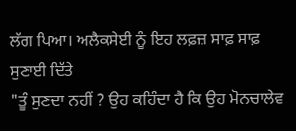ਲੱਗ ਪਿਆ। ਅਲੈਕਸੇਈ ਨੂੰ ਇਹ ਲਫ਼ਜ਼ ਸਾਫ਼ ਸਾਫ਼ ਸੁਣਾਈ ਦਿੱਤੇ
"ਤੂੰ ਸੁਣਦਾ ਨਹੀਂ ? ਉਹ ਕਹਿੰਦਾ ਹੈ ਕਿ ਉਹ ਮੋਨਚਾਲੇਵ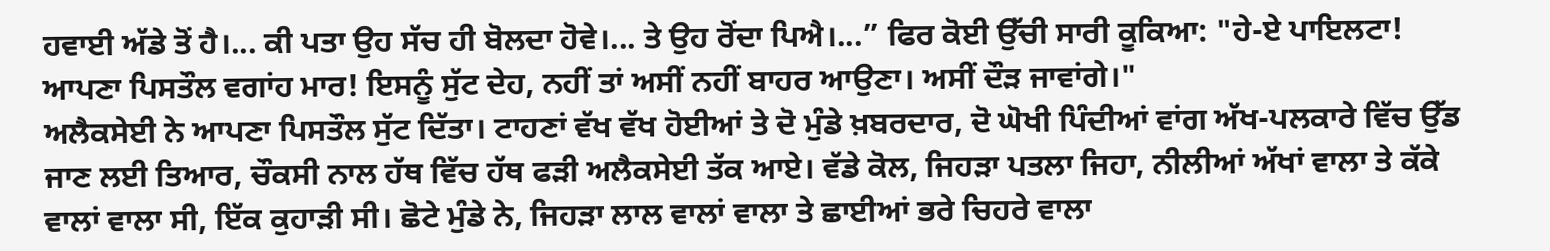ਹਵਾਈ ਅੱਡੇ ਤੋਂ ਹੈ।... ਕੀ ਪਤਾ ਉਹ ਸੱਚ ਹੀ ਬੋਲਦਾ ਹੋਵੇ।... ਤੇ ਉਹ ਰੋਂਦਾ ਪਿਐ।...” ਫਿਰ ਕੋਈ ਉੱਚੀ ਸਾਰੀ ਕੂਕਿਆ: "ਹੇ-ਏ ਪਾਇਲਟਾ! ਆਪਣਾ ਪਿਸਤੌਲ ਵਗਾਂਹ ਮਾਰ! ਇਸਨੂੰ ਸੁੱਟ ਦੇਹ, ਨਹੀਂ ਤਾਂ ਅਸੀਂ ਨਹੀਂ ਬਾਹਰ ਆਉਣਾ। ਅਸੀਂ ਦੌੜ ਜਾਵਾਂਗੇ।"
ਅਲੈਕਸੇਈ ਨੇ ਆਪਣਾ ਪਿਸਤੌਲ ਸੁੱਟ ਦਿੱਤਾ। ਟਾਹਣਾਂ ਵੱਖ ਵੱਖ ਹੋਈਆਂ ਤੇ ਦੋ ਮੁੰਡੇ ਖ਼ਬਰਦਾਰ, ਦੋ ਘੋਖੀ ਪਿੰਦੀਆਂ ਵਾਂਗ ਅੱਖ-ਪਲਕਾਰੇ ਵਿੱਚ ਉੱਡ ਜਾਣ ਲਈ ਤਿਆਰ, ਚੌਕਸੀ ਨਾਲ ਹੱਥ ਵਿੱਚ ਹੱਥ ਫੜੀ ਅਲੈਕਸੇਈ ਤੱਕ ਆਏ। ਵੱਡੇ ਕੋਲ, ਜਿਹੜਾ ਪਤਲਾ ਜਿਹਾ, ਨੀਲੀਆਂ ਅੱਖਾਂ ਵਾਲਾ ਤੇ ਕੱਕੇ ਵਾਲਾਂ ਵਾਲਾ ਸੀ, ਇੱਕ ਕੁਹਾੜੀ ਸੀ। ਛੋਟੇ ਮੁੰਡੇ ਨੇ, ਜਿਹੜਾ ਲਾਲ ਵਾਲਾਂ ਵਾਲਾ ਤੇ ਛਾਈਆਂ ਭਰੇ ਚਿਹਰੇ ਵਾਲਾ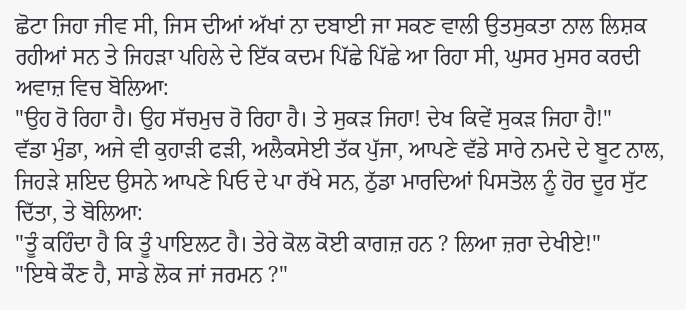ਛੋਟਾ ਜਿਹਾ ਜੀਵ ਸੀ, ਜਿਸ ਦੀਆਂ ਅੱਖਾਂ ਨਾ ਦਬਾਈ ਜਾ ਸਕਣ ਵਾਲੀ ਉਤਸੁਕਤਾ ਨਾਲ ਲਿਸ਼ਕ ਰਹੀਆਂ ਸਨ ਤੇ ਜਿਹੜਾ ਪਹਿਲੇ ਦੇ ਇੱਕ ਕਦਮ ਪਿੱਛੇ ਪਿੱਛੇ ਆ ਰਿਹਾ ਸੀ, ਘੁਸਰ ਮੁਸਰ ਕਰਦੀ ਅਵਾਜ਼ ਵਿਚ ਬੋਲਿਆ:
"ਉਹ ਰੋ ਰਿਹਾ ਹੈ। ਉਹ ਸੱਚਮੁਚ ਰੋ ਰਿਹਾ ਹੈ। ਤੇ ਸੁਕੜ ਜਿਹਾ! ਦੇਖ ਕਿਵੇਂ ਸੁਕੜ ਜਿਹਾ ਹੈ!"
ਵੱਡਾ ਮੁੰਡਾ, ਅਜੇ ਵੀ ਕੁਹਾੜੀ ਫੜੀ, ਅਲੈਕਸੇਈ ਤੱਕ ਪੁੱਜਾ, ਆਪਣੇ ਵੱਡੇ ਸਾਰੇ ਨਮਦੇ ਦੇ ਬੂਟ ਨਾਲ, ਜਿਹੜੇ ਸ਼ਇਦ ਉਸਨੇ ਆਪਣੇ ਪਿਓ ਦੇ ਪਾ ਰੱਖੇ ਸਨ, ਠੁੱਡਾ ਮਾਰਦਿਆਂ ਪਿਸਤੋਲ ਨੂੰ ਹੋਰ ਦੂਰ ਸੁੱਟ ਦਿੱਤਾ, ਤੇ ਬੋਲਿਆ:
"ਤੂੰ ਕਹਿੰਦਾ ਹੈ ਕਿ ਤੂੰ ਪਾਇਲਟ ਹੈ। ਤੇਰੇ ਕੋਲ ਕੋਈ ਕਾਗਜ਼ ਹਨ ? ਲਿਆ ਜ਼ਰਾ ਦੇਖੀਏ!"
"ਇਥੇ ਕੌਣ ਹੈ, ਸਾਡੇ ਲੋਕ ਜਾਂ ਜਰਮਨ ?"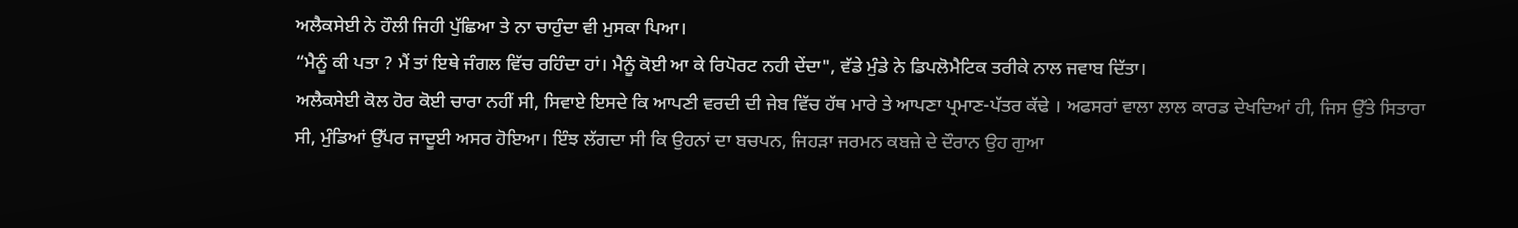ਅਲੈਕਸੇਈ ਨੇ ਹੌਲੀ ਜਿਹੀ ਪੁੱਛਿਆ ਤੇ ਨਾ ਚਾਹੁੰਦਾ ਵੀ ਮੁਸਕਾ ਪਿਆ।
“ਮੈਨੂੰ ਕੀ ਪਤਾ ? ਮੈਂ ਤਾਂ ਇਥੇ ਜੰਗਲ ਵਿੱਚ ਰਹਿੰਦਾ ਹਾਂ। ਮੈਨੂੰ ਕੋਈ ਆ ਕੇ ਰਿਪੋਰਟ ਨਹੀ ਦੇਂਦਾ", ਵੱਡੇ ਮੁੰਡੇ ਨੇ ਡਿਪਲੋਮੈਟਿਕ ਤਰੀਕੇ ਨਾਲ ਜਵਾਬ ਦਿੱਤਾ।
ਅਲੈਕਸੇਈ ਕੋਲ ਹੋਰ ਕੋਈ ਚਾਰਾ ਨਹੀਂ ਸੀ, ਸਿਵਾਏ ਇਸਦੇ ਕਿ ਆਪਣੀ ਵਰਦੀ ਦੀ ਜੇਬ ਵਿੱਚ ਹੱਥ ਮਾਰੇ ਤੇ ਆਪਣਾ ਪ੍ਰਮਾਣ-ਪੱਤਰ ਕੱਢੇ । ਅਫਸਰਾਂ ਵਾਲਾ ਲਾਲ ਕਾਰਡ ਦੇਖਦਿਆਂ ਹੀ, ਜਿਸ ਉੱਤੇ ਸਿਤਾਰਾ ਸੀ, ਮੁੰਡਿਆਂ ਉੱਪਰ ਜਾਦੂਈ ਅਸਰ ਹੋਇਆ। ਇੰਝ ਲੱਗਦਾ ਸੀ ਕਿ ਉਹਨਾਂ ਦਾ ਬਚਪਨ, ਜਿਹੜਾ ਜਰਮਨ ਕਬਜ਼ੇ ਦੇ ਦੌਰਾਨ ਉਹ ਗੁਆ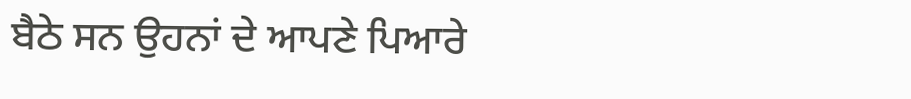ਬੈਠੇ ਸਨ ਉਹਨਾਂ ਦੇ ਆਪਣੇ ਪਿਆਰੇ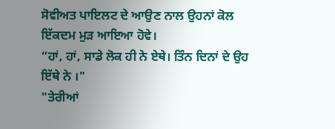ਸੋਵੀਅਤ ਪਾਇਲਟ ਦੇ ਆਉਣ ਨਾਲ ਉਹਨਾਂ ਕੋਲ ਇੱਕਦਮ ਮੁੜ ਆਇਆ ਹੋਵੇ।
“ਹਾਂ, ਹਾਂ, ਸਾਡੇ ਲੋਕ ਹੀ ਨੇ ਏਥੇ। ਤਿੰਨ ਦਿਨਾਂ ਦੇ ਉਹ ਇੱਥੇ ਨੇ ।"
"ਤੇਰੀਆਂ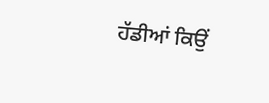ਹੱਡੀਆਂ ਕਿਉਂ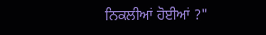ਨਿਕਲੀਆਂ ਹੋਈਆਂ ?"